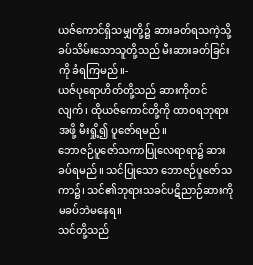ယဇ်ကောင်ရှိသမျှတို့၌ ဆားခတ်ရသကဲ့သို့ ခပ်သိမ်းသောသူတို့သည် မီးဆားခတ်ခြင်းကို ခံရကြမည်။-
ယဇ်ပုရောဟိတ်တို့သည် ဆားကိုတင်လျက်၊ ထိုယဇ်ကောင်တို့ကို ထာဝရဘုရားအဖို့ မီးရှို့၍ ပူဇော်ရမည်။
ဘောဇဉ်ပူဇော်သကာပြုလေရာရာ၌ ဆားခပ်ရမည်။ သင်ပြုသော ဘောဇဉ်ပူဇော်သကာ၌၊ သင်၏ဘုရားသခင်ပဋိညာဉ်ဆားကို မခပ်ဘဲမနေရ။
သင်တို့သည်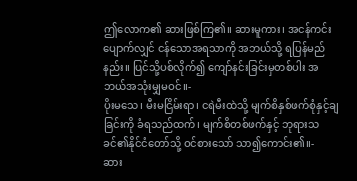ဤလောက၏ ဆားဖြစ်ကြ၏။ ဆားမူကား၊ အငန်ကင်းပျောက်လျှင် ငန်သောအရသာကို အဘယ်သို့ ရပြန်မည်နည်း။ ပြင်သို့ပစ်လိုက်၍ ကျော်နင်းခြင်းမှတစ်ပါး အဘယ်အသုံးမျှမဝင်။-
ပိုးမသေ၊ မီးမငြိမ်းရာ၊ ငရဲမီးထဲသို့ မျက်စိနှစ်ဖက်စုံနှင့်ချခြင်းကို ခံရသည်ထက်၊ မျက်စိတစ်ဖက်နှင့် ဘုရားသခင်၏နိုင်ငံတော်သို့ ဝင်စားသော် သာ၍ကောင်း၏။-
ဆား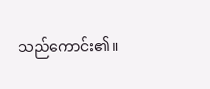သည်ကောင်း၏။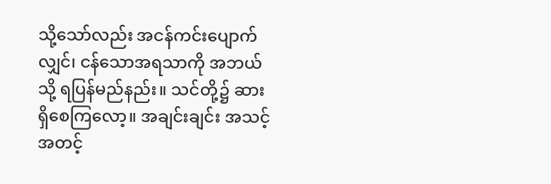သို့သော်လည်း အငန်ကင်းပျောက်လျှင်၊ ငန်သောအရသာကို အဘယ်သို့ ရပြန်မည်နည်း။ သင်တို့၌ ဆားရှိစေကြလော့။ အချင်းချင်း အသင့်အတင့်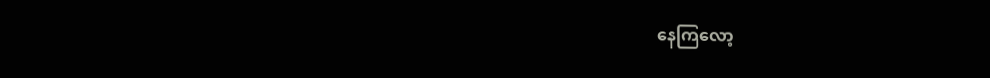နေကြလော့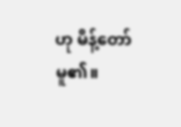ဟု မိန့်တော်မူ၏။